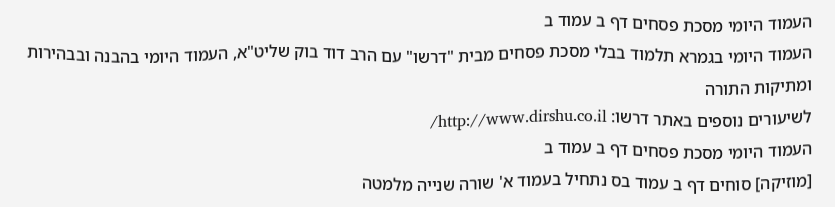העמוד היומי מסכת פסחים דף ב עמוד ב
העמוד היומי בגמרא תלמוד בבלי מסכת פסחים מבית "דרשו" עם הרב דוד בוק שליט"א, העמוד היומי בהבנה ובבהירות ומתיקות התורה
לשיעורים נוספים באתר דרשו: http://www.dirshu.co.il/
העמוד היומי מסכת פסחים דף ב עמוד ב
[מוזיקה] סוחים דף ב עמוד בס נתחיל בעמוד א' שורה שנייה מלמטה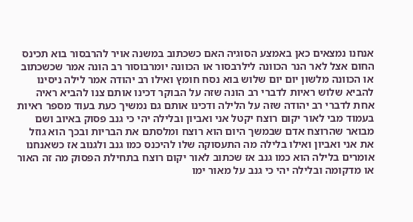אנחנו נמצאים כאן באמצע הסוגיה האם כשכתוב במשנה אויר להרבסור בוא תכינס החום אצל לאר הנר הכוונה לילרבסור או הכוונה יומרבוסור רב הונה אמר שכשכתוב או הכוונה מלשון יום יום שלוש בוא נסח חומץ ואילו רב יהודה אמר לילה ניסינו להביא שלוש ראיות לדברי רב הונה שזה על הבוקר דכינו אותם צנו להביא ראיה אחת לדברי רב יהודה שזה על הלילה ודכינו אותם גם נמשיך כעת בעוד מספר ראיות בעמוד מבי לאור יקום רוצח יקטל אני ואביון ובלילה יהי כי גנב פסוק באיוב ושם מבואר שהרוצח אדם שבמשך היום הוא רוצח ומלסתם את הבריות ובכך הוא גוזל את אני ואביון ואילו בלילה מה התעסוקה שלו להיכנס כמו גנב ולגנוב אז כשאנחנו אומרים בלילה הוא כמו גנב אז שכתוב לאור יקום רוצח בתחילת הפסוק מה זה האור או מדקומה ובלילה יהי כי גנב על מאור ימו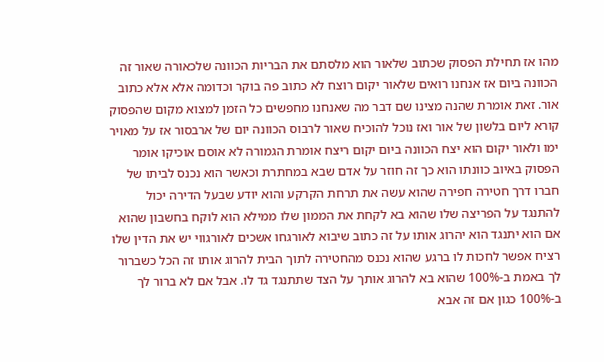מהו אז תחילת הפסוק שכתוב שלאור הוא מלסתם את הבריות הכוונה שלכאורה שאור זה הכוונה ביום אז אנחנו רואים שלאור יקום רוצח לא כתוב פה בוקר וכדומה אלא אלא כתוב אור. זאת אומרת שהנה מצינו שם דבר מה שאנחנו מחפשים כל הזמן למצוא מקום שהפסוק קורא ליום בלשון של אור ואז נוכל להוכיח שאור לרבוס הכוונה יום של ארבסור אז על מאויר ימו ולאור יקום הוא יצח הכוונה ביום יקום ריצח אומרת הגמורה לא אוסם אוכיקו אומר הפסוק באיוב כוונתו הוא כך זה חוזר על אדם שבא במחתרת וכאשר הוא נכנס לביתו של חברו דרך חטירה חפירה שהוא עשה את תרחת הקרקע והוא יודע שבעל הדירה יכול להתנגד על הפריצה שלו שהוא בא לקחת את הממון שלו ממילא הוא לוקח בחשבון שהוא אם הוא יתנגד הוא יהרוג אותו על זה כתוב שיבוא לאורגחו אשכים לאורגווי יש את הדין שלו רציח אפשר לחכות לו ברגע שהוא נכנס מהחטירה לתוך הבית להרוג אותו זה הכל כשברור לך באמת ב-100% שהוא בא להרוג אותך על הצד שתתנגד גד לו. אבל אם לא ברור לך ב-100% כגון אם זה אבא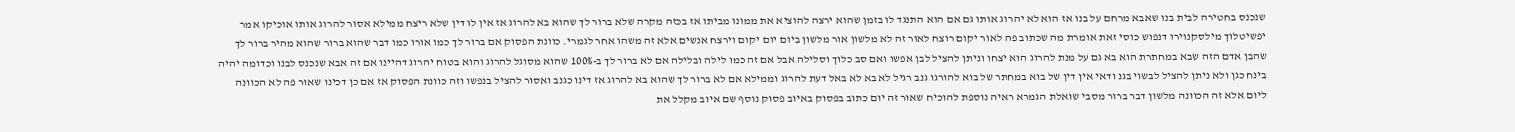שנכנס בחטירה לבית בנו שאבא מרחם על בנו אז הוא לא יהרוג אותו גם אם הוא התנגד לו בזמן שהוא ירצה להוציא את ממונו מביתו אז בכזה מקרה שלא ברור לך שהוא בא להרוג אז אין לו דין שלא ריצח ממילא אסור להרוג אותו אוכיקו אמר יפשיטלוך מילסקנוירו דנפוש כוסי זאת אומרת מה שכתוב פה לאור יקום רוצח לאור זה לא מלשון אור מלשון ביום יום יקום וירצח אנשים אלא זה משהו אחר לגמרי. כוונת הפסוק אם ברור לך כמו אורו כמו דבר שהוא ברור שהוא מהיר ברור לך שהבן אדם הזה שבא במחתרת הוא בא גם על מנת להרוג הוא יצחו וניתן להציל לבן אפשו ואם סב כלוך וסלילה אבל אם זה כמו לילה ובלילה אם לא ברור לך ב-100% שהוא מסוגל להרוג והוא בטוח יהרוג דהיינו אם זה אבא שנכנס לבנו וכדומה יהיה בינח כגן ולא ניתן להציל לבשוי בגנ ודאי אין דין של בוא במחתר של בוא להורגו גנב רגיל לא בא לא באל דעת להרוג וממילא אם לא ברור לך שהוא בא להרוג אז דינו כגנב ואסור להציל בנפשו וזה כוונת הפסוק אז אם כן דכינו שאור פה לא הכוונה ליום אלא זה הכוונה מלשון דבר ברור מסבי שואלת הגמרא ראיה נוספת להוכיח שאור זה יום כתוב בפסוק באיוב פסוק נוסף שם איוב מקלל את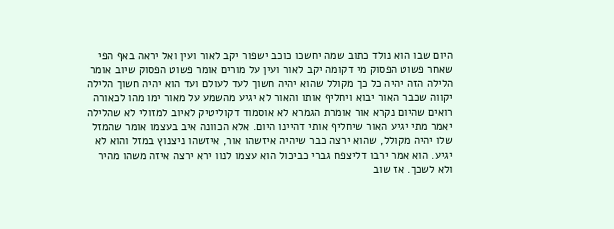היום שבו הוא נולד כתוב שמה יחשכו כוכב ישפור יקב לאור ועין ואל יראה באף הפי שאחר פשוט הפסוק מי דקומה יקב לאור ועין על מורים אומר פשוט הפסוק שיוב אומר הלילה הזה יהיה כל כך מקולל שהוא יהיה חשוך לעד לעולם ועד הוא יהיה חשוך הלילה יקווה שכבר האור יבוא ויחליף אותו והאור לא יגיע מהשמע על מאור ימו מהו לכאורה רואים שהיום נקרא אור אומרת הגמרא לא אוסמוד דקוליטיק לאיוב למזולי לא שהלילה יאמר מתי יגיע האור שיחליף אותי דהיינו היום. אלא הכוונה איב בעצמו אומר שהמזל שלו יהיה מקולל, שהוא ירצה כבר שיהיה איזשהו אור, איזשהו ניצנוץ במזל והוא לא יגיע. הוא אמר ירבו דליצפח גברי כביכול הוא עצמו לנוו ירא ירצה איזה משהו מהיר ולא לשכך. אז שוב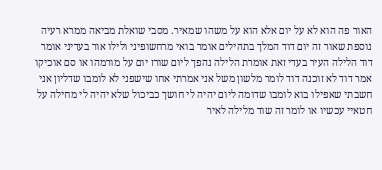האור פה הוא לא על יום אלא הוא על משהו שמאיר. מסבי שואלת מביאה ממרא רעיה נוספת שאור זה יום דוד המלך בתהילים אומר בואי מרחשופיני ולילו אור בעדיני אומר דוד הלילה העיר בעדי זאת אומרת הלילה נהפך ליום שורז יום על מורמהו או סם אוכיקו אמר דוד לא זוכנה דוד לומר מלשון משל אני אמרתי אחו שישפני לא לומבו שדליון אני חשבתי שאפילו בוא לומבו שדומה ליום יהיה לי חושך כביכול שלא יהיה לי מחילה על חטאיי עכשיו או לומר זה שוד מלילה לאיר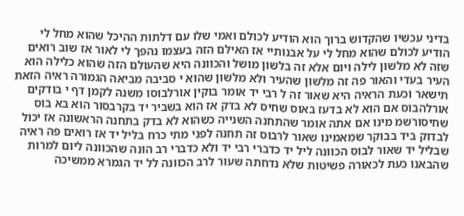בדיני עכשיו שהקדוש ברוך הוא הודיע לכולם ואמי שלו עם דלתות ההיכל שהוא מחל לי הודיע לכולם שהוא מחל לי על אבנותיי אז האילם הזה בעצמו נהפך לי לאור אז שוב רואים שזה לא מלשון לילה ויום אלא זה בלשון מושל והכוונה היא שהעולם הזה שהוא כלילה הוא העיר בעדי והאור פה זה מלשון שהעיר ולא מלשון שהוא י סביבה מביאה הגמורה ראיה הזאת תישאר וכעת הראיה היא שאור זה ל רבי יד אומר בוקין אורלבוסו משנה לקמן דף י בודקים אורלהבוס אם הוא לא בדעז באוס שחיס לא בדק אז הוא בשביר יד בקרבסור הוא בא בוס שחיסורשמ מינו אם אתה אומר שהתחנה השנייה כשהוא לא בדק בתחנה הראשונה אז יכול לבדוק ביד בבוקר שמאמינו שאור לרבוס זה תחנה לפני מתי כרח בליל יד אז רואים פה ראיה שבליל יד שאור לבוס הכוונה ליל יד כדברי רבי יד ולא כדברי רב הונה שהכוונה ליום למרות שהבאנו כעת לכאורה פשיטות שלא נדחתה שעור לרב הכוונה לל יד הגמרא ממשיכה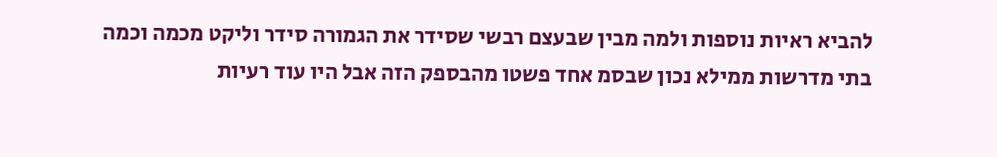להביא ראיות נוספות ולמה מבין שבעצם רבשי שסידר את הגמורה סידר וליקט מכמה וכמה בתי מדרשות ממילא נכון שבסמ אחד פשטו מהבספק הזה אבל היו עוד רעיות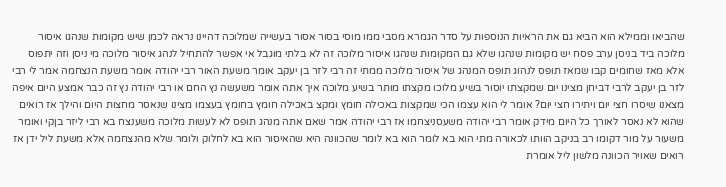שהביאו וממילא הוא הביא גם את הראיות הנוספות על סדר הגמרא מסבי ממו מוסי בסור אסור בעשייה שמלוכה דהיינו נראה לכמן שיש מקומות שנהגו איסור מלוכה ביד בניסן ערב פסח יש מקומות שנהגו שלא גם המקומות שנהגו איסור מלוכה זה לא בלתי מוגבל אי אפשר להתחיל לנהג איסור מלוכה מי ניסן וזה יתפוס אלא מאז שחומים קבו שמאז תופס לנהוג תופס המנהג של איסור מלוכה ממתי זה רבי לזר בן יעקב אומר משעת האור רבי יהודה אומר משעת הנצחמה אמר לי רבי לזר בן יעקב לרבי דביחן מצינו יום שמקצתו יוסור בשיע מלוכו מקצתו מותר בשיע מלוכה איך אתה אומר משעשה נץ החם או רבי יהודה נץ זה כבר אמצע היום איפה מצאנו שיסרו חצי יום ויתירו חצי יום? אומר לי הוא עצמו הכי שמקצות באכילה חומץ ומקצ באכילה חומץ בחומץ בעצמו מצינו שנאסר מחצות היום והילך אז רואים שהוא לא נאסר לאורך כל היום מידק אומר רבי יהודה משעסניצחמו אז רבי יהודה אמר שאם אתה מנהג תופס לא לעשות מלוכה משענצח בא רבי ליזר בןקי ואומר משעור על מור דקומו רב בניקב הוותו לכאורה מתי הוא בא לומר הוא בא לומר שהכוונה היא שהאיסור הוא בא לחלוק ולומר שלא מהנצחמה אלא משעת ליל ידן אז רואים שאויר הכוונה מלשון ליל אומרת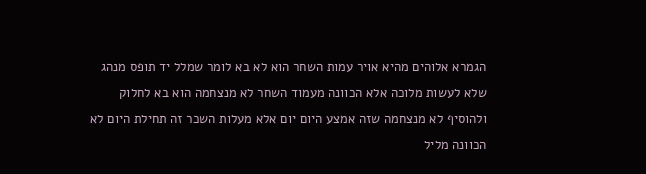הגמרא אלוהים מהיא אויר עמות השחר הוא לא בא לומר שמלל יד תופס מנהג שלא לעשות מלוכה אלא הכוונה מעמוד השחר לא מנצחמה הוא בא לחלוק ולהוסיף לא מנצחמה שזה אמצע היום יום אלא מעלות השכר זה תחילת היום לא הכוונה מליל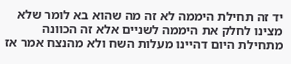יד זה תחילת היממה לא זה מה שהוא בא לומר שלא מצינו לחלק את היממה לשניים אלא זה הכוונה מתחילת היום דהיינו מעלות השח ולא מהנצח אמר אז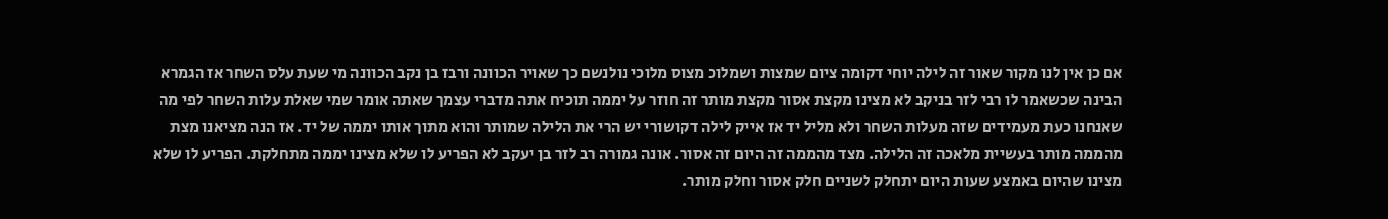אם כן אין לנו מקור שאור זה לילה יוחי דקומה ציום שמצות ושמלוכ מצוס מלוכי נולנשם כך שאויר הכוונה ורבז בן נקב הכוונה מי שעת עלס השחר אז הגמרא הבינה שכשאמר לו רבי לזר בניקב לא מצינו מקצת אסור מקצת מותר זה חוזר על יממה תוכיח אתה מדברי עצמך שאתה אומר שמי שאלת עלות השחר לפי מה שאנחנו כעת מעמידים שזה מעלות השחר ולא מליל יד אז אייק לילה דקושורי יש הרי את הלילה שמותר והוא מתוך אותו יממה של יד. אז הנה מציאנו מצת מהממה מותר בעשיית מלאכה זה הלילה. מצד מהממה זה היום זה אסור. אונה גמורה רב לזר בן יעקב לא הפריע לו שלא מצינו יממה מתחלקת. הפריע לו שלא מצינו שהיום באמצע שעות היום יתחלק לשניים חלק אסור וחלק מותר.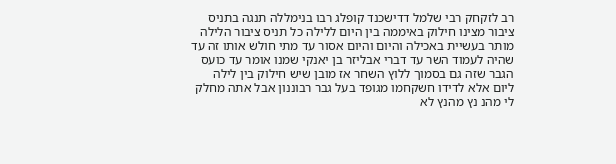רב לזקחק רבי שלמל דדישכנד קופלג רבו בנימללה תנגה בתניס ציבור מצינו חילוק באיממה בין היום ללילה כל תניס ציבור הלילה מותר בעשיית באכילה והיום והיום אסור עד מתי חולש אותו זה עד שהיה לעמוד השר עד דברי אבליזר בן יאנקי שמנו אומר עד כועס הגבר שזה גם בסמוך ללוץ השחר אז מובן שיש חילוק בין לילה ליום אלא לדידו חשקחמו מגופד בעל גבר רבוננון אבל אתה מחלק לי מהנ נץ מהנץ לא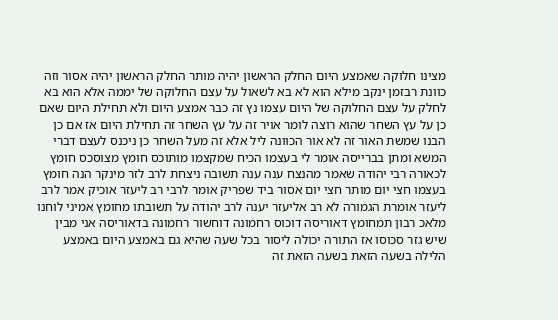מצינו חלוקה שאמצע היום החלק הראשון יהיה מותר החלק הראשון יהיה אסור וזה כוונת רבזמן ינקב מילא הוא לא בא לשאול על עצם החלוקה של יממה אלא הוא בא לחלק על עצם החלוקה של היום עצמו נץ זה כבר אמצע היום ולא תחילת היום שאם כן על עץ השחר שהוא רוצה לומר אויר זה על עץ השחר זה תחילת היום אז אם כן הבנו שמשת האור זה לא אור הכוונה ליל אלא זה מעל השחר כן ניכנס לעצם דברי המשא ומתן בברייסה אומר לי בעצמו הכיח שמקצמו מותוכס חומץ מצוסכס חומץ לכאורה רבי יהודה שאמר מהנצח ענה ענה תשובה ניצחת לרב לזר מינקר הנה חומץ בעצמו חצי יום מותר חצי יום אסור ביד שפריק אומר לרבי רב ליעזר אוכיק אמר לרב ליעזר אומרת הגמורה לא רב אליעזר יענה לרב יהודה על תשובתו מחומץ אמיני לוחנו מלאכ רבון תמחומץ דאוריסה דוכוס רחמונה דוחשור רחמונה בדאוריסה אני מבין שיש גזר סכוסו אז התורה יכולה ליסור בכל שעה שהיא גם באמצע היום באמצע הלילה בשעה הזאת בשעה הזאת זה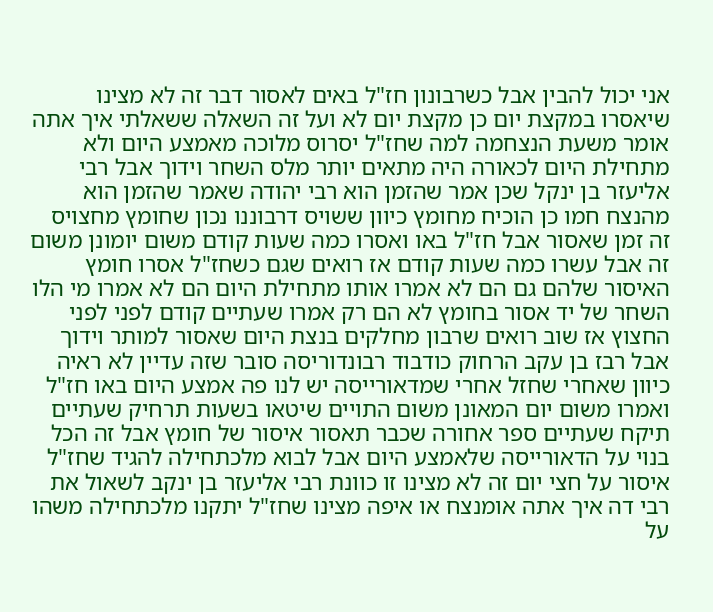אני יכול להבין אבל כשרבונון חז"ל באים לאסור דבר זה לא מצינו שיאסרו במקצת יום כן מקצת יום לא ועל זה השאלה ששאלתי איך אתה אומר משעת הנצחמה למה שחז"ל יסרוס מלוכה מאמצע היום ולא מתחילת היום לכאורה היה מתאים יותר מלס השחר וידוך אבל רבי אליעזר בן ינקל שכן אמר שהזמן הוא רבי יהודה שאמר שהזמן הוא מהנצח חמו כן הוכיח מחומץ כיוון ששויס דרבוננו נכון שחומץ מחצויס זה זמן שאסור אבל חז"ל באו ואסרו כמה שעות קודם משום יומונן משום זה אבל עשרו כמה שעות קודם אז רואים שגם כשחז"ל אסרו חומץ האיסור שלהם גם הם לא אמרו אותו מתחילת היום הם לא אמרו מי הלו השחר של יד אסור בחומץ לא הם רק אמרו שעתיים קודם לפני לפני החצוץ אז שוב רואים שרבון מחלקים בנצת היום שאסור למותר וידוך אבל רבז בן עקב הרחוק כודבוד רבונדוריסה סובר שזה עדיין לא ראיה כיוון שאחרי שחזל אחרי שמדאורייסה יש לנו פה אמצע היום באו חז"ל ואמרו משום יום המאונן משום התויים שיטאו בשעות תרחיק שעתיים תיקח שעתיים ספר אחורה שכבר תאסור איסור של חומץ אבל זה הכל בנוי על הדאורייסה שלאמצע היום אבל לבוא מלכתחילה להגיד שחז"ל איסור על חצי יום זה לא מצינו זו כוונת רבי אליעזר בן ינקב לשאול את רבי דה איך אתה אומנצח או איפה מצינו שחז"ל יתקנו מלכתחילה משהו על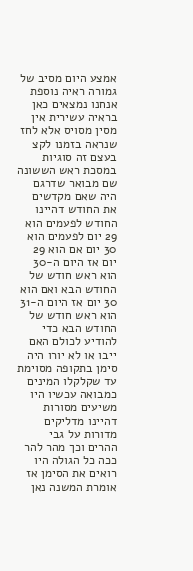אמצע היום מסיב של גמורה ראיה נוספת אנחנו נמצאים כאן בראיה עשירית אין מסין מסויס אלא לחז שנראה בזמנו לקצ בעצם זה סוגיות במסכת ראש הששונה שם מבואר שדרגם היה שאם מקדשים את החודש דהיינו החודש לפעמים הוא 29 יום לפעמים הוא 30 יום אם הוא 29 יום אז היום ה-30 הוא ראש חודש של החודש הבא ואם הוא 30 יום אז היום ה-31 הוא ראש חודש של החודש הבא כדי להודיע לכולם האם ייבו או לא יורו היה סימן בתקופה מסוימת עד שקלקלו המינים כמבואה עכשיו היו משיעים מסורות דהיינו מדליקים מדורות על גבי ההרים וכך מהר להר ככה כל הגולה היו רואים את הסימן אז אומרת המשנה נאן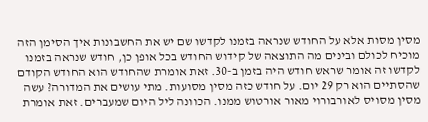מסין מסות אלא על החודש שנראה בזמנו לקדשו שם יש את החשבונות איך הסימן הזה מוכיח לכולם ובינים מה התוצאה של קידוש החודש בכל אופן כן, חודש שנראה בזמנו לקדשו זה אומר שראש חודש היה בזמן ב-30. זאת אומרת שהחודש הוא החודש הקודם שהסתיים הוא רק 29 יום. על חודש כזה מסין מסועות. מתי עושים את המדורה? עשה מסין מסויס לאורבורוי מאור אורטוש ממנו. הכוונה ליל היום שמעברים. זאת אומרת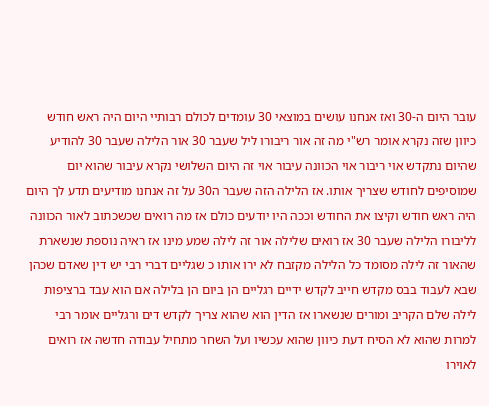עובר היום ה-30 ואז אנחנו עושים במוצאי 30 עומדים לכולם רבותיי היום היה ראש חודש כיוון שזה נקרא אומר רש"י מה זה אור ריבורו ליל שעבר 30 אור הלילה שעבר 30 להודיע שהיום נתקדש אוי ריבור אוי הכוונה עיבור אוי זה היום השלושי נקרא עיבור שהוא יום שמוסיפים לחודש שצריך אותו. אז הלילה הזה שעבר ה30 על זה אנחנו מודיעים תדע לך היום היה ראש חודש וקיצו את החודש וככה היו יודעים כולם אז מה רואים שכשכתוב לאור הכוונה לליבורו הלילה שעבר 30 אז רואים שלילה אור זה לילה שמע מינו אז ראיה נוספת שנשארת שהאור זה לילה מסומד כל הלילה מקזבח לא ירו אותו כ שגליים דברי רבי יש דין שאדם שכהן שבא לעבוד בבס מקדש חייב לקדש ידיים רגליים הן ביום הן בלילה אם הוא עבד ברציפות לילה שלם הקריב ומורים שנשארו אז הדין הוא שהוא צריך לקדש דים ורגליים אומר רבי למרות שהוא לא הסיח דעת כיוון שהוא עכשיו ועל השחר מתחיל עבודה חדשה אז רואים לאוירו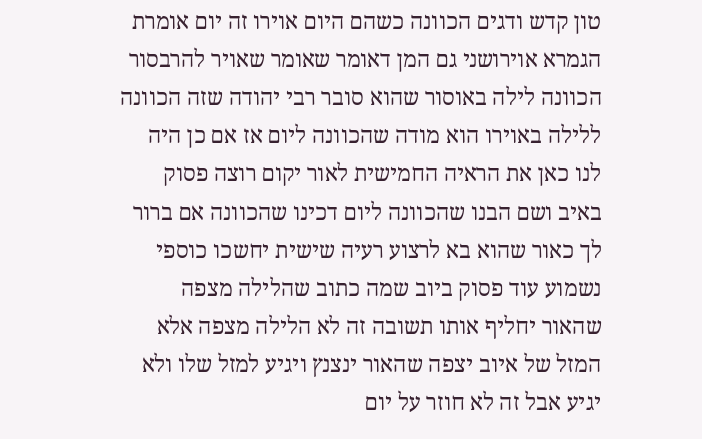טון קדש ודגים הכוונה כשהם היום אוירו זה יום אומרת הגמרא אוירושני גם המן דאומר שאומר שאויר להרבסור הכוונה לילה באוסור שהוא סובר רבי יהודה שזה הכוונה ללילה באוירו הוא מודה שהכוונה ליום אז אם כן היה לנו כאן את הראיה החמישית לאור יקום רוצה פסוק באיב ושם הבנו שהכוונה ליום דכינו שהכוונה אם ברור לך כאור שהוא בא לרצוע רעיה שישית יחשכו כוספי נשמוע עוד פסוק ביוב שמה כתוב שהלילה מצפה שהאור יחליף אותו תשובה זה לא הלילה מצפה אלא המזל של איוב יצפה שהאור ינצנץ ויגיע למזל שלו ולא יגיע אבל זה לא חוזר על יום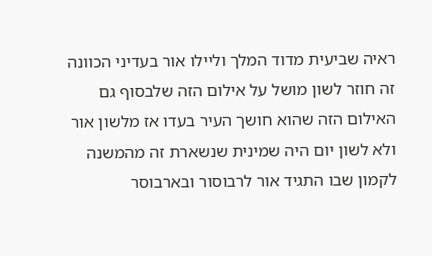ראיה שביעית מדוד המלך וליילו אור בעדיני הכוונה זה חוזר לשון מושל על אילום הזה שלבסוף גם האילום הזה שהוא חושך העיר בעדו אז מלשון אור ולא לשון יום היה שמינית שנשארת זה מהמשנה לקמון שבו התגיד אור לרבוסור ובארבוסר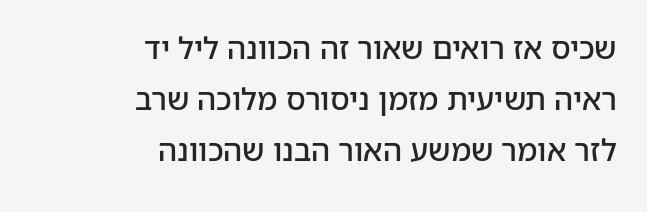שכיס אז רואים שאור זה הכוונה ליל יד ראיה תשיעית מזמן ניסורס מלוכה שרב לזר אומר שמשע האור הבנו שהכוונה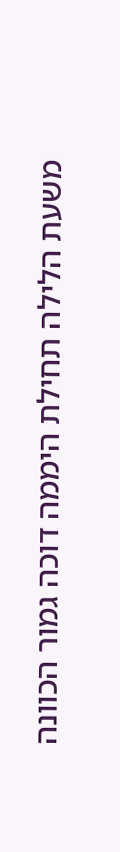משעת הלילה תחילת היממה דוכה גמור הכוונה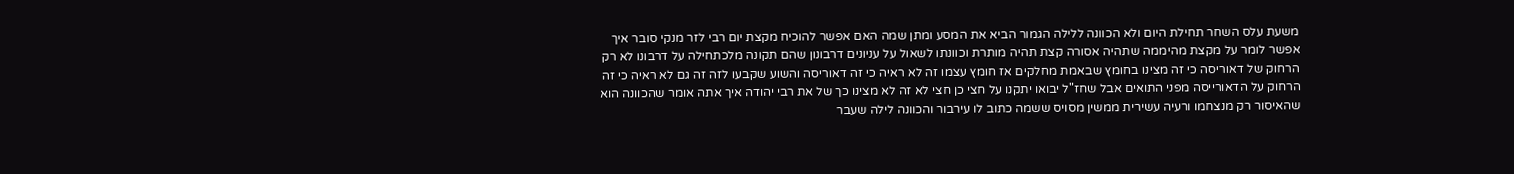משעת עלס השחר תחילת היום ולא הכוונה ללילה הגמור הביא את המסע ומתן שמה האם אפשר להוכיח מקצת יום רבי לזר מנקי סובר איך אפשר לומר על מקצת מהיממה שתהיה אסורה קצת תהיה מותרת וכוונתו לשאול על עניונים דרבונון שהם תקונה מלכתחילה על דרבונו לא רק הרחוק של דאוריסה כי זה מצינו בחומץ שבאמת מחלקים אז חומץ עצמו זה לא ראיה כי זה דאוריסה והשוע שקבעו לזה זה גם לא ראיה כי זה הרחוק על הדאורייסה מפני התואים אבל שחז"ל יבואו יתקנו על חצי כן חצי לא זה לא מצינו כך של את רבי יהודה איך אתה אומר שהכוונה הוא שהאיסור רק מנצחמו ורעיה עשירית ממשין מסויס ששמה כתוב לו עירבור והכוונה לילה שעבר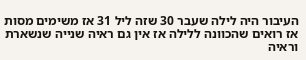העיבור היה לילה שעבר 30 שזה ליל 31 אז משימים מסות אז רואים שהכוונה ללילה אז אין גם ראיה שנייה שנשארת וראיה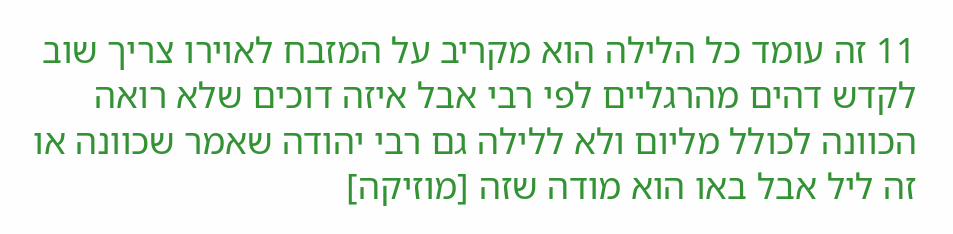11 זה עומד כל הלילה הוא מקריב על המזבח לאוירו צריך שוב לקדש דהים מהרגליים לפי רבי אבל איזה דוכים שלא רואה הכוונה לכולל מליום ולא ללילה גם רבי יהודה שאמר שכוונה או זה ליל אבל באו הוא מודה שזה [מוזיקה]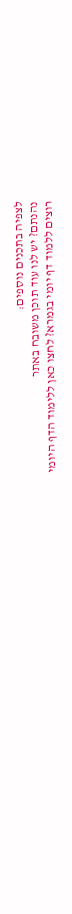לצפיה בתכנים נוספים:
נהנתם? יש לנו עוד תוכן משובח באתר
רוצים ללמוד דף יומי בגמרא? לחצו כאן ללימוד הדף היומי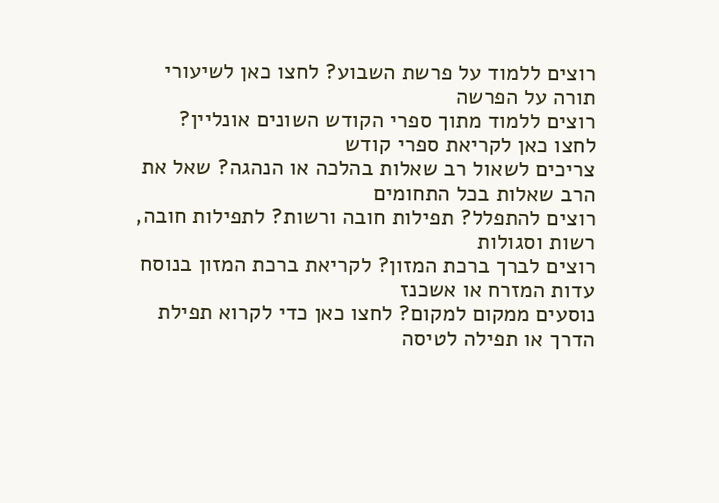רוצים ללמוד על פרשת השבוע? לחצו כאן לשיעורי תורה על הפרשה
רוצים ללמוד מתוך ספרי הקודש השונים אונליין? לחצו כאן לקריאת ספרי קודש
צריכים לשאול רב שאלות בהלכה או הנהגה? שאל את הרב שאלות בכל התחומים
רוצים להתפלל? תפילות חובה ורשות? לתפילות חובה, רשות וסגולות
רוצים לברך ברכת המזון? לקריאת ברכת המזון בנוסח עדות המזרח או אשכנז
נוסעים ממקום למקום? לחצו כאן כדי לקרוא תפילת הדרך או תפילה לטיסה